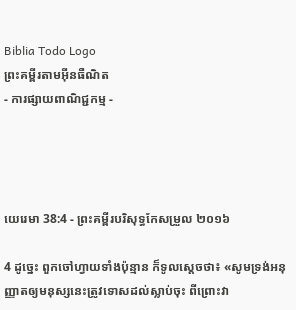Biblia Todo Logo
ព្រះគម្ពីរតាមអ៊ីនធឺណិត
- ការផ្សាយពាណិជ្ជកម្ម -




យេរេមា 38:4 - ព្រះគម្ពីរបរិសុទ្ធកែសម្រួល ២០១៦

4 ដូច្នេះ ពួកចៅ‌ហ្វាយទាំងប៉ុន្មាន ក៏ទូលស្តេចថា៖ «សូមទ្រង់អនុញ្ញាតឲ្យមនុស្សនេះត្រូវទោសដល់ស្លាប់ចុះ ពីព្រោះវា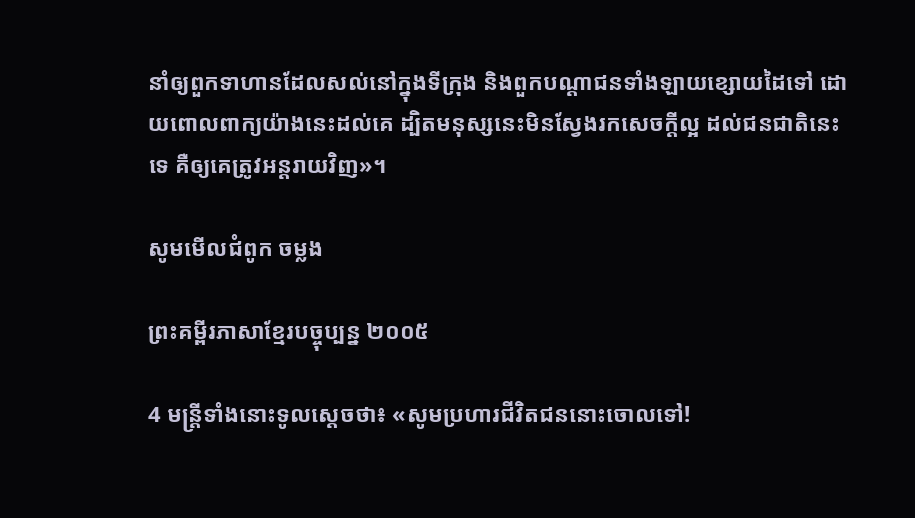នាំឲ្យពួកទាហានដែលសល់នៅក្នុងទីក្រុង និងពួកបណ្ដា‌ជនទាំង‌ឡាយខ្សោយដៃទៅ ដោយពោលពាក្យយ៉ាងនេះដល់គេ ដ្បិតមនុស្សនេះមិនស្វែងរកសេចក្ដីល្អ ដល់ជនជាតិនេះទេ គឺឲ្យគេត្រូវអន្តរាយវិញ»។

សូមមើលជំពូក ចម្លង

ព្រះគម្ពីរភាសាខ្មែរបច្ចុប្បន្ន ២០០៥

4 មន្ត្រីទាំងនោះទូលស្ដេចថា៖ «សូមប្រហារជីវិតជននោះចោលទៅ!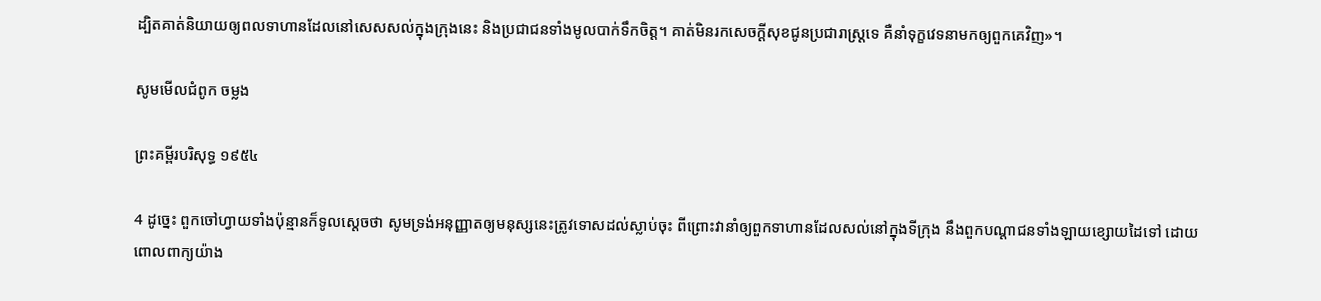ដ្បិតគាត់និយាយឲ្យពលទាហានដែលនៅសេស‌សល់ក្នុងក្រុងនេះ និងប្រជា‌ជនទាំងមូលបាក់ទឹកចិត្ត។ គាត់មិនរកសេចក្ដីសុខជូនប្រជា‌រាស្ត្រទេ គឺនាំទុក្ខវេទនាមកឲ្យពួកគេវិញ»។

សូមមើលជំពូក ចម្លង

ព្រះគម្ពីរបរិសុទ្ធ ១៩៥៤

4 ដូច្នេះ ពួកចៅហ្វាយទាំងប៉ុន្មានក៏ទូលស្តេចថា សូមទ្រង់អនុញ្ញាតឲ្យមនុស្សនេះត្រូវទោសដល់ស្លាប់ចុះ ពីព្រោះវានាំឲ្យពួកទាហានដែលសល់នៅក្នុងទីក្រុង នឹងពួកបណ្តាជនទាំង‌ឡាយខ្សោយដៃទៅ ដោយពោលពាក្យយ៉ាង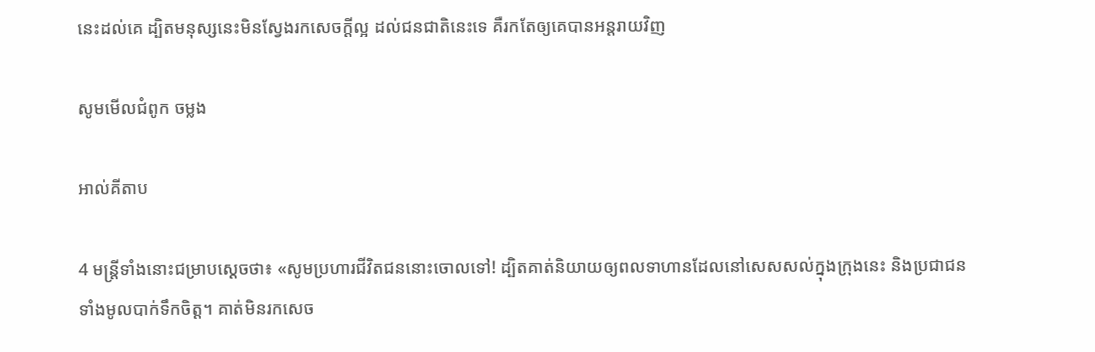នេះដល់គេ ដ្បិតមនុស្សនេះមិនស្វែងរកសេចក្ដីល្អ ដល់ជន‌ជាតិនេះទេ គឺរកតែឲ្យគេបានអន្តរាយវិញ

សូមមើលជំពូក ចម្លង

អាល់គីតាប

4 មន្ត្រីទាំងនោះជម្រាបស្ដេចថា៖ «សូមប្រហារជីវិតជននោះចោលទៅ! ដ្បិតគាត់និយាយឲ្យពលទាហានដែលនៅសេស‌សល់ក្នុងក្រុងនេះ និងប្រជា‌ជនទាំងមូលបាក់ទឹកចិត្ត។ គាត់មិនរកសេច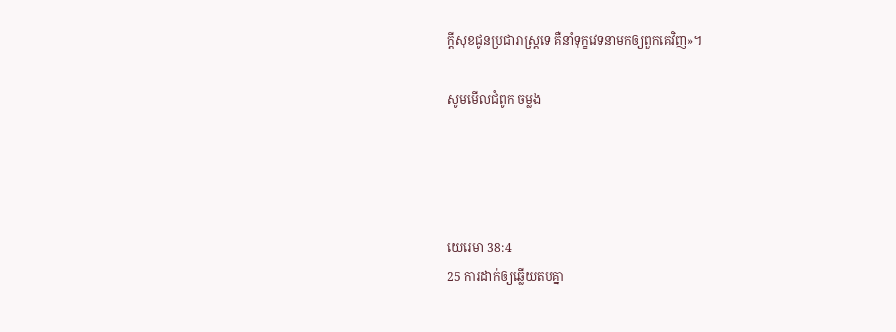ក្ដីសុខជូនប្រជា‌រាស្ត្រទេ គឺនាំទុក្ខវេទនាមកឲ្យពួកគេវិញ»។

សូមមើលជំពូក ចម្លង




យេរេមា 38:4
25 ការដាក់ឲ្យឆ្លើយតបគ្នា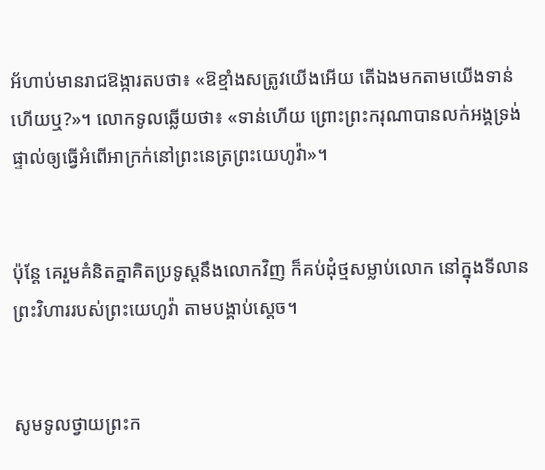អ័ហាប់មានរាជ‌ឱង្ការតបថា៖ «ឱខ្មាំងសត្រូវយើងអើយ តើឯងមកតាមយើងទាន់ហើយឬ?»។ លោកទូលឆ្លើយថា៖ «ទាន់ហើយ ព្រោះព្រះ‌ករុណាបានលក់អង្គទ្រង់ផ្ទាល់ឲ្យធ្វើអំពើអាក្រក់នៅព្រះ‌នេត្រព្រះ‌យេហូវ៉ា»។


ប៉ុន្តែ គេរួមគំនិតគ្នាគិតប្រទូស្តនឹងលោកវិញ ក៏គប់ដុំថ្មសម្លាប់លោក នៅក្នុងទី‌លានព្រះ‌វិហាររបស់ព្រះ‌យេហូវ៉ា តាមបង្គាប់ស្តេច។


សូមទូលថ្វាយព្រះ‌ក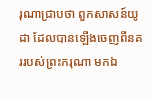រុណាជ្រាបថា ពួកសាសន៍យូដា ដែលបានឡើងចេញពីនគររបស់ព្រះករុណា មកឯ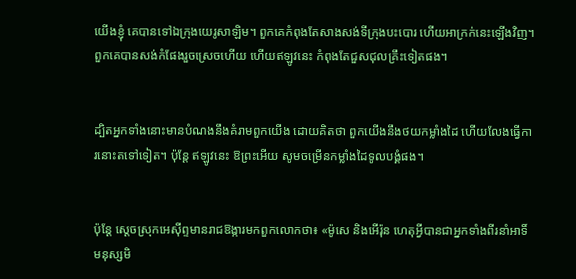យើងខ្ញុំ គេបានទៅឯក្រុងយេរូ‌សាឡិម។ ពួកគេកំពុងតែសាងសង់ទីក្រុងបះ‌បោរ ហើយអា‌ក្រក់នេះឡើងវិញ។ ពួកគេបានសង់កំផែងរួចស្រេចហើយ ហើយឥឡូវនេះ កំពុងតែជួសជុលគ្រឹះទៀតផង។


ដ្បិតអ្នកទាំងនោះមានបំណងនឹងគំរាមពួកយើង ដោយគិតថា ពួកយើងនឹងថយកម្លាំងដៃ ហើយលែងធ្វើការនោះតទៅទៀត។ ប៉ុន្ដែ ឥឡូវនេះ ឱព្រះ‌អើយ សូមចម្រើនកម្លាំងដៃទូល‌បង្គំផង។


ប៉ុន្ដែ ស្តេចស្រុកអេស៊ីព្ទមានរាជ‌ឱង្ការមកពួកលោកថា៖ «ម៉ូសេ និងអើរ៉ុន ហេតុអ្វីបានជាអ្នកទាំងពីរនាំអាទិ៍មនុស្សមិ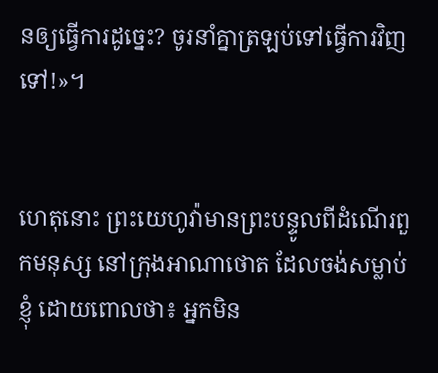នឲ្យធ្វើការដូច្នេះ? ចូរនាំគ្នាត្រឡប់ទៅធ្វើការវិញទៅ!»។


ហេតុនោះ ព្រះ‌យេហូវ៉ាមានព្រះ‌បន្ទូលពីដំណើរពួកមនុស្ស នៅក្រុងអាណាថោត ដែលចង់សម្លាប់ខ្ញុំ ដោយពោលថា៖ អ្នកមិន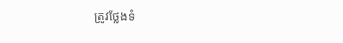ត្រូវថ្លែងទំ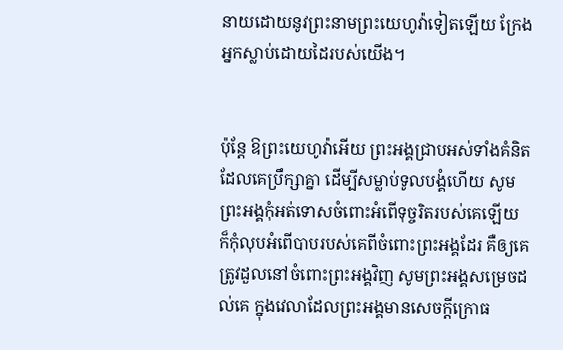នាយដោយនូវព្រះ‌នាមព្រះ‌យេហូវ៉ាទៀតឡើយ ក្រែងអ្នកស្លាប់ដោយដៃរបស់យើង។


ប៉ុន្តែ ឱព្រះ‌យេហូវ៉ាអើយ ព្រះ‌អង្គជ្រាបអស់ទាំងគំនិត ដែលគេប្រឹក្សាគ្នា ដើម្បីសម្លាប់ទូល‌បង្គំហើយ សូមព្រះ‌អង្គកុំអត់ទោសចំពោះអំពើទុច្ចរិតរបស់គេឡើយ ក៏កុំលុបអំពើបាបរបស់គេពីចំពោះព្រះ‌អង្គដែរ គឺឲ្យគេត្រូវដួលនៅចំពោះព្រះ‌អង្គវិញ សូមព្រះ‌អង្គសម្រេចដល់គេ ក្នុងវេលាដែលព្រះ‌អង្គមានសេចក្ដីក្រោធ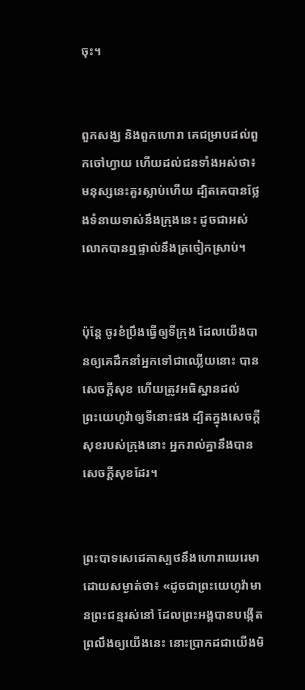ចុះ។


ពួកសង្ឃ និងពួកហោរា គេជម្រាបដល់ពួកចៅ‌ហ្វាយ ហើយដល់ជនទាំងអស់ថា៖ មនុស្សនេះគួរស្លាប់ហើយ ដ្បិតគេបានថ្លែងទំនាយទាស់នឹងក្រុងនេះ ដូចជាអស់លោកបានឮផ្ទាល់នឹងត្រចៀកស្រាប់។


ប៉ុន្តែ ចូរខំប្រឹងធ្វើឲ្យទីក្រុង ដែលយើងបានឲ្យគេដឹក‌នាំអ្នកទៅជាឈ្លើយនោះ បានសេចក្ដីសុខ ហើយត្រូវអធិស្ឋានដល់ព្រះ‌យេហូវ៉ាឲ្យទីនោះផង ដ្បិតក្នុងសេចក្ដីសុខរបស់ក្រុងនោះ អ្នករាល់គ្នានឹងបានសេចក្ដីសុខដែរ។


ព្រះបាទសេដេគាស្បថនឹងហោរាយេរេមាដោយសម្ងាត់ថា៖ «ដូចជាព្រះ‌យេហូវ៉ាមានព្រះ‌ជន្មរស់នៅ ដែលព្រះ‌អង្គបានបង្កើតព្រលឹងឲ្យយើងនេះ នោះប្រាកដជាយើងមិ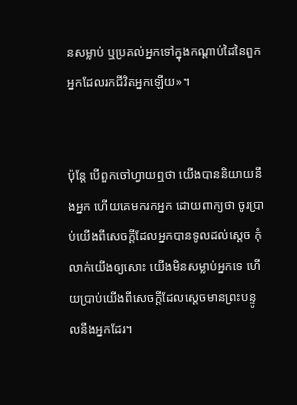នសម្លាប់ ឬប្រគល់អ្នកទៅក្នុងកណ្ដាប់ដៃនៃពួកអ្នកដែលរកជីវិតអ្នកឡើយ»។


ប៉ុន្តែ បើពួកចៅ‌ហ្វាយឮថា យើងបាននិយាយនឹងអ្នក ហើយគេមករកអ្នក ដោយពាក្យថា ចូរប្រាប់យើងពីសេចក្ដីដែលអ្នកបានទូលដល់ស្តេច កុំលាក់យើងឲ្យសោះ យើងមិនសម្លាប់អ្នកទេ ហើយប្រាប់យើងពីសេចក្ដីដែលស្តេចមានព្រះ‌បន្ទូលនឹងអ្នកដែរ។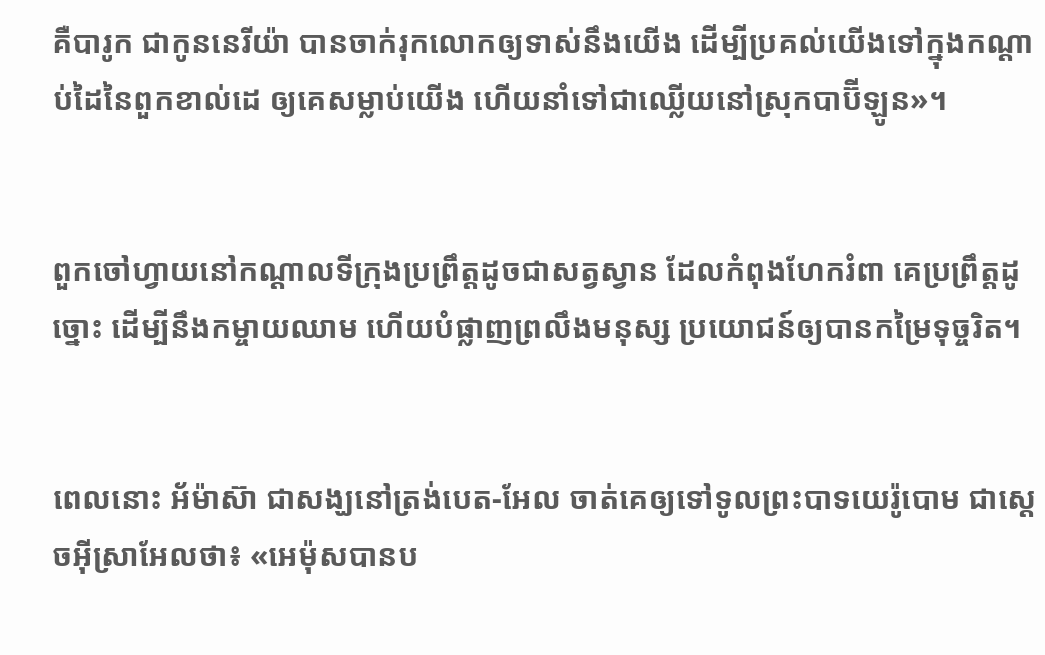គឺបារូក ជាកូននេរីយ៉ា បានចាក់‌រុកលោកឲ្យទាស់នឹងយើង ដើម្បីប្រគល់យើងទៅក្នុងកណ្ដាប់ដៃនៃពួកខាល់ដេ ឲ្យគេសម្លាប់យើង ហើយនាំទៅជាឈ្លើយនៅស្រុកបាប៊ីឡូន»។


ពួកចៅ‌ហ្វាយនៅកណ្ដាលទីក្រុងប្រព្រឹត្តដូចជាសត្វស្វាន ដែលកំពុងហែករំពា គេប្រព្រឹត្តដូច្នោះ ដើម្បីនឹងកម្ចាយឈាម ហើយបំផ្លាញព្រលឹងមនុស្ស ប្រយោជន៍ឲ្យបានកម្រៃទុច្ចរិត។


ពេលនោះ អ័ម៉ាស៊ា ជាសង្ឃនៅត្រង់បេត-អែល ចាត់គេឲ្យទៅទូលព្រះបាទយេរ៉ូ‌បោម ជាស្តេចអ៊ីស្រា‌អែលថា៖ «អេម៉ុសបានប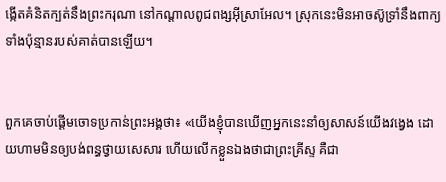ង្កើតគំនិតក្បត់នឹងព្រះ‌ករុណា នៅកណ្ដាលពូជ‌ពង្សអ៊ីស្រា‌អែល។ ស្រុកនេះមិនអាចស៊ូទ្រាំនឹងពាក្យទាំងប៉ុន្មានរបស់គាត់បានឡើយ។


ពួកគេចាប់ផ្តើមចោទប្រកាន់ព្រះ‌អង្គថា៖ «យើងខ្ញុំបានឃើញអ្នកនេះនាំឲ្យសាសន៍យើងវង្វេង ដោយហាមមិនឲ្យបង់ពន្ធថ្វាយសេសារ ហើយលើកខ្លួនឯងថាជាព្រះ‌គ្រីស្ទ គឺជា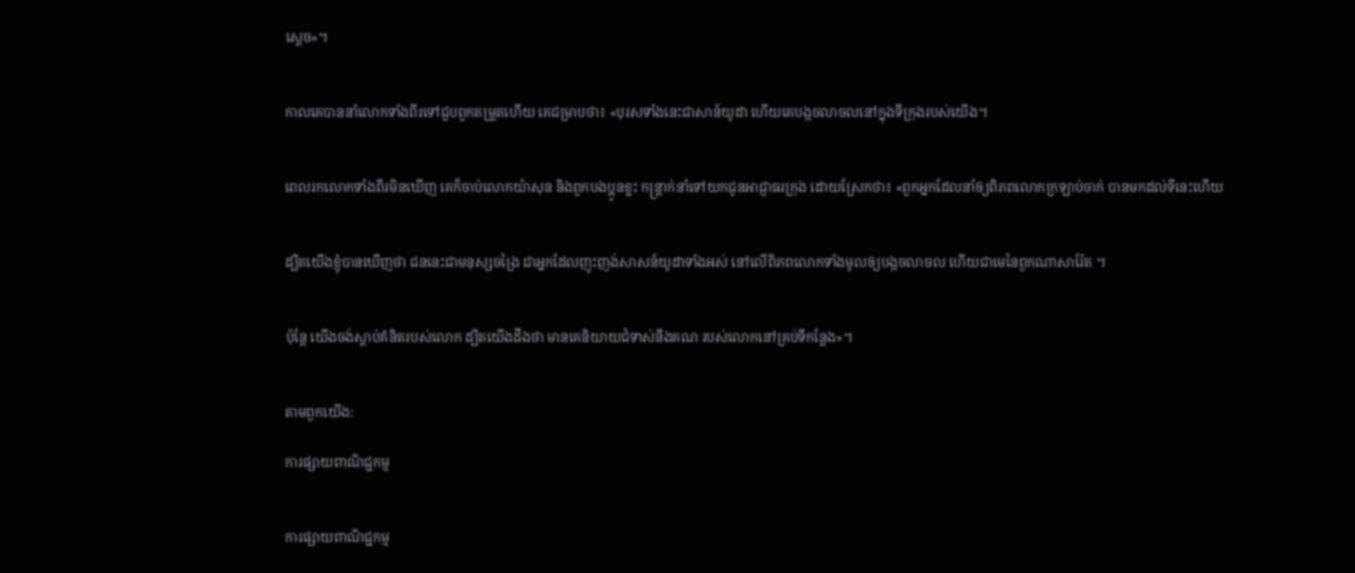ស្តេច»។


កាលគេបាននាំលោកទាំងពីរទៅជួបពួកតម្រួតហើយ គេជម្រាបថា៖ «បុរសទាំងនេះជាសាន៍យូដា ហើយគេបង្កចលាចលនៅក្នុងទីក្រុងរបស់យើង។


ពេលរកលោកទាំងពីរមិនឃើញ គេក៏ចាប់លោកយ៉ាសុន និងពួកបង‌ប្អូនខ្លះ កន្ត្រាក់នាំទៅយកជូនអាជ្ញាធរក្រុង ដោយស្រែកថា៖ «ពួកអ្នកដែលនាំឲ្យពិភពលោកក្រឡាប់ចាក់ បានមកដល់ទីនេះហើយ


ដ្បិតយើងខ្ញុំបានឃើញថា ជននេះជាមនុស្សចង្រៃ ជាអ្នកដែលញុះ‌ញង់សាសន៍យូដាទាំងអស់ នៅលើពិភពលោកទាំងមូលឲ្យបង្កចលាចល ហើយជាមេនៃពួកណា‌សារ៉ែត ។


ប៉ុន្ដែ យើងចង់ស្ដាប់គំនិតរបស់លោក ដ្បិតយើងដឹងថា មានគេនិយាយជំទាស់នឹងគណៈរបស់លោកនៅគ្រប់ទីកន្លែង»។


តាមពួកយើង:

ការផ្សាយពាណិជ្ជកម្ម


ការផ្សាយពាណិជ្ជកម្ម